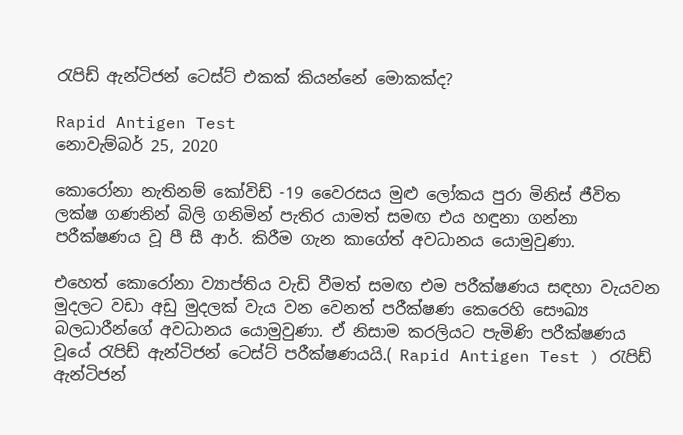රැපිඩ් ඇන්ටිජන් ටෙස්ට් එකක් කියන්නේ මොකක්ද?

Rapid Antigen Test
නොවැම්බර් 25, 2020

කොරෝනා නැතිනම් කෝවිඩ් -19 වෛරසය මුළු ලෝකය පුරා මිනිස් ජීවිත ලක්ෂ ගණනින් බිලි ගනිමින් පැතිර යාමත් සමඟ එය හඳුනා ගන්නා පරීක්ෂණය වූ පී සී ආර්. කිරීම ගැන කාගේත් අවධානය යොමුවුණා.

එහෙත් කොරෝනා ව්‍යාප්තිය වැඩි වීමත් සමඟ එම පරීක්ෂණය සඳහා වැයවන මුදලට වඩා අඩු මුදලක් වැය වන වෙනත් පරීක්ෂණ කෙරෙහි සෞඛ්‍ය බලධාරීන්ගේ අවධානය යොමුවුණා. ඒ නිසාම කරලියට පැමිණි පරීක්ෂණය වූයේ රැපිඩ් ඇන්ටිජන් ටෙස්ට් පරීක්ෂණයයි.( Rapid Antigen Test ) රැපිඩ් ඇන්ටිජන්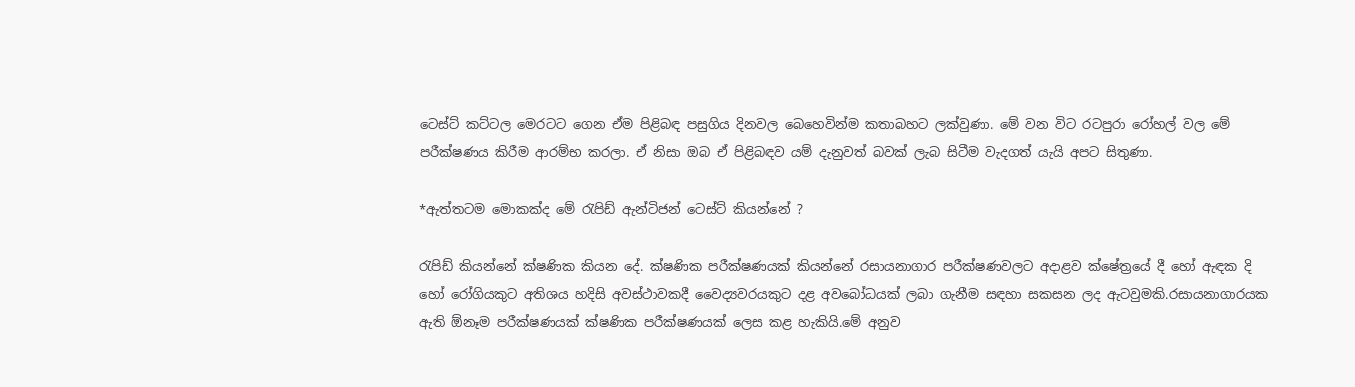ටෙස්ට් කට්ටල මෙරටට ගෙන ඒම පිළිබඳ පසුගිය දිනවල බෙහෙවින්ම කතාබහට ලක්වුණා. මේ වන විට රටපුරා රෝහල් වල මේ පරීක්ෂණය කිරීම ආරම්භ කරලා. ඒ නිසා ඔබ ඒ පිළිබඳව යම් දැනුවත් බවක් ලැබ සිටීම වැදගත් යැයි අපට සිතුණා.

*ඇත්තටම මොකක්ද මේ රැපිඩ් ඇන්ටිජන් ටෙස්ට් කියන්නේ ?

රැපිඩ් කියන්නේ ක්ෂණික කියන දේ. ක්ෂණික පරීක්ෂණයක් කියන්නේ රසායනාගාර පරීක්ෂණවලට අදාළව ක්ෂේත්‍රයේ දී හෝ ඇඳක දි හෝ රෝගියකුට අතිශය හදිසි අවස්ථාවකදී වෛද්‍යවරයකුට දළ අවබෝධයක් ලබා ගැනීම සඳහා සකසන ලද ඇටවුමකි.රසායනාගාරයක ඇති ඕනෑම පරීක්ෂණයක් ක්ෂණික පරීක්ෂණයක් ලෙස කළ හැකියි.මේ අනුව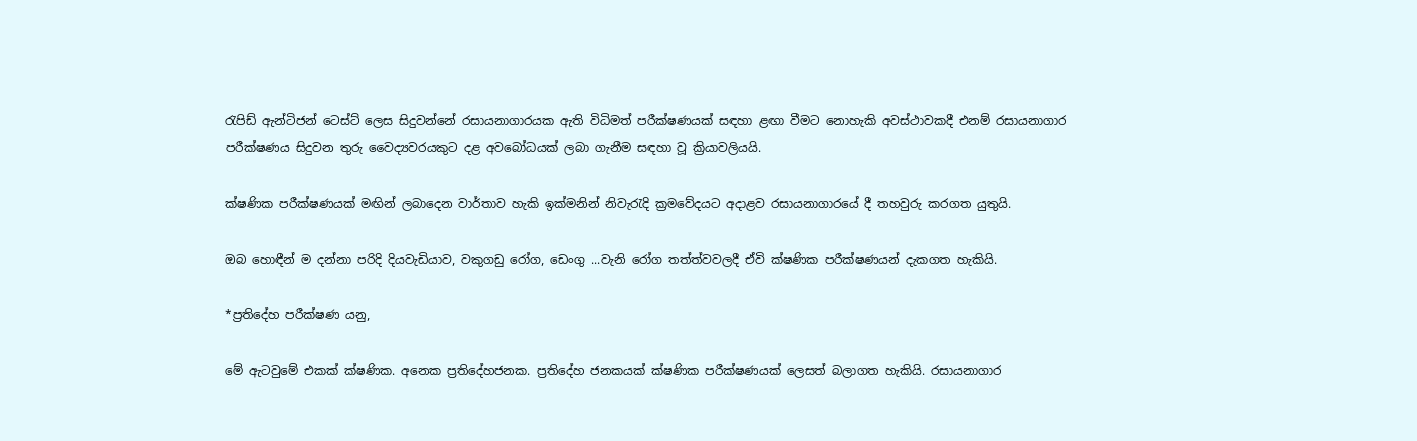රැපිඩ් ඇන්ටිජන් ටෙස්ට් ලෙස සිදුවන්නේ රසායනාගාරයක ඇති විධිමත් පරීක්ෂණයක් සඳහා ළඟා වීමට නොහැකි අවස්ථාවකදී එනම් රසායනාගාර පරීක්ෂණය සිදුවන තුරු වෛද්‍යවරයකුට දළ අවබෝධයක් ලබා ගැනීම සඳහා වූ ක්‍රියාවලියයි.

ක්ෂණික පරීක්ෂණයක් මඟින් ලබාදෙන වාර්තාව හැකි ඉක්මනින් නිවැරැදි ක්‍රමවේදයට අදාළව රසායනාගාරයේ දී තහවුරු කරගත යුතුයි.

ඔබ හොඳීන් ම දන්නා පරිදි දියවැඩියාව, වකුගඩු රෝග, ඩෙංගු ...වැනි රෝග තත්ත්වවලදී ඒවි ක්ෂණික පරීක්ෂණයන් දැකගත හැකියි.

*ප්‍රතිදේහ පරීක්ෂණ යනු,

මේ ඇටවුමේ එකක් ක්ෂණික. අනෙක ප්‍රතිදේහජනක. ප්‍රතිදේහ ජනකයක් ක්ෂණික පරීක්ෂණයක් ලෙසත් බලාගත හැකියි. රසායනාගාර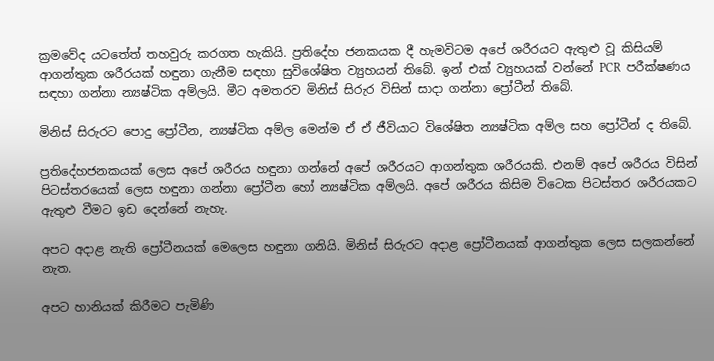ක්‍රමවේද යටතේත් තහවුරු කරගත හැකියි. ප්‍රතිදේහ ජනකයක දී හැමවිටම අපේ ශරීරයට ඇතුළු වූ කිසියම් ආගන්තුක ශරීරයක් හඳුනා ගැනීම සඳහා සුවිශේෂිත ව්‍යුහයන් තිබේ. ඉන් එක් ව්‍යුහයක් වන්නේ PCR  පරීක්ෂණය සඳහා ගන්නා න්‍යෂ්ටික අම්ලයි. මීට අමතරව මිනිස් සිරුර විසින් සාදා ගන්නා ප්‍රෝටීන් තිබේ.

මිනිස් සිරුරට පොදු ප්‍රෝටීන, න්‍යෂ්ටික අම්ල මෙන්ම ඒ ඒ ජීවියාට විශේෂිත න්‍යෂ්ටික අම්ල සහ ප්‍රෝටීන් ද තිබේ.

ප්‍රතිදේහජනකයක් ලෙස අපේ ශරීරය හඳුනා ගන්නේ අපේ ශරීරයට ආගන්තුක ශරීරයකි. එනම් අපේ ශරීරය විසින් පිටස්තරයෙක් ලෙස හඳුනා ගන්නා ප්‍රෝටීන හෝ න්‍යෂ්ටික අම්ලයි. අපේ ශරීරය කිසිම විටෙක පිටස්තර ශරීරයකට ඇතුළු වීමට ඉඩ දෙන්නේ නැහැ.

අපට අදාළ නැති ප්‍රෝටීනයක් මෙලෙස හඳුනා ගනියි. මිනිස් සිරුරට අදාළ ප්‍රෝටීනයක් ආගන්තුක ලෙස සලකන්නේ නැත.

අපට හානියක් කිරීමට පැමිණි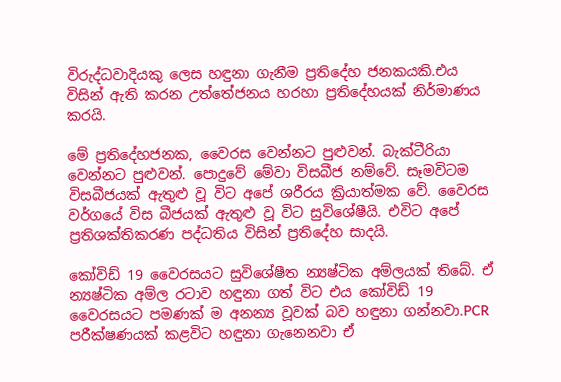විරුද්ධවාදියකු ලෙස හඳුනා ගැනීම ප්‍රතිදේහ ජනකයකි.එය විසින් ඇති කරන උත්තේජනය හරහා ප්‍රතිදේහයක් නිර්මාණය කරයි.

මේ ප්‍රතිදේහජනක, වෛරස වෙන්නට පුළුවන්. බැක්ටීරියා වෙන්නට පුළුවන්. පොදුවේ මේවා විසබීජ නම්වේ. සෑමවිටම විසබීජයක් ඇතුළු වූ විට අපේ ශරීරය ක්‍රියාත්මක වේ. වෛරස වර්ගයේ විස බීජයක් ඇතුළු වූ විට සුවිශේෂීයි. එවිට අපේ ප්‍රතිශක්තිකරණ පද්ධතිය විසින් ප්‍රතිදේහ සාදයි.

කෝවිඩ් 19 වෛරසයට සුවිශේෂීත න්‍යෂ්ටික අම්ලයක් තිබේ. ඒ න්‍යෂ්ටික අම්ල රටාව හඳුනා ගත් විට එය කෝවිඩ් 19 වෛරසයට පමණක් ම අනන්‍ය වූවක් බව හඳුනා ගන්නවා.PCR  පරීක්ෂණයක් කළවිට හඳුනා ගැනෙනවා ඒ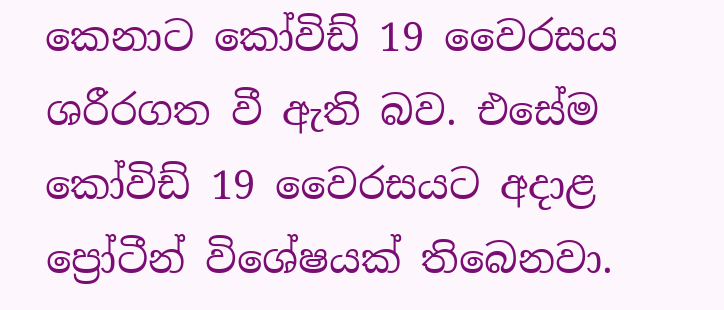කෙනාට කෝවිඩ් 19 වෛරසය ශරීරගත වී ඇති බව. එසේම කෝවිඩ් 19 වෛරසයට අදාළ ප්‍රෝටීන් විශේෂයක් තිබෙනවා.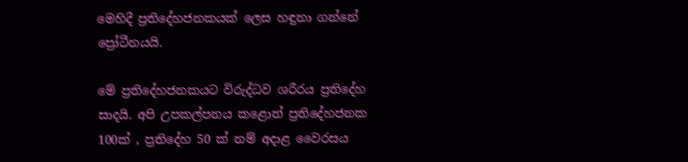මෙහිදී ප්‍රතිදේහජනකයක් ලෙස හඳුනා ගන්නේ ප්‍රෝටීනයයි.

මේ ප්‍රතිදේහජනකයට විරුද්ධව ශරීරය ප්‍රතිදේහ සාදයි. අපි උපකල්පනය කළොත් ප්‍රතිදේහජනක 100ක් , ප්‍රතිදේහ 50 ක් නම් අදාළ වෛරසය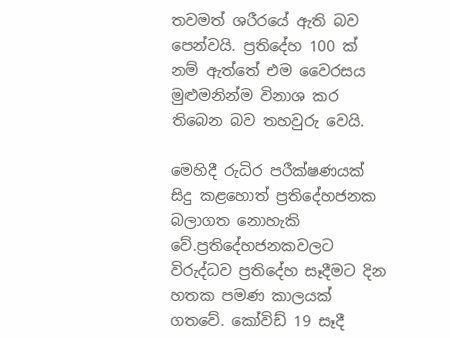තවමත් ශරීරයේ ඇති බව පෙන්වයි. ප්‍රතිදේහ 100 ක් නම් ඇත්තේ එම වෛරසය මුළුමනින්ම විනාශ කර තිබෙන බව තහවුරු වෙයි.

මෙහිදී රුධිර පරීක්ෂණයක් සිදු කළහොත් ප්‍රතිදේහජනක බලාගත නොහැකි වේ.ප්‍රතිදේහජනකවලට විරුද්ධව ප්‍රතිදේහ සෑදීමට දින හතක පමණ කාලයක් ගතවේ. කෝවිඩ් 19 සෑදී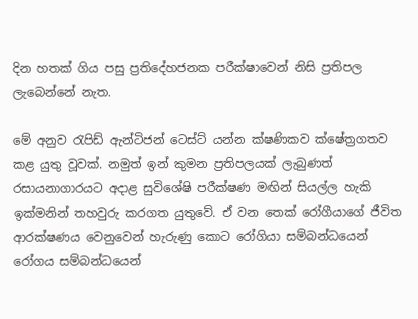දින හතක් ගිය පසු ප්‍රතිදේහජනක පරීක්ෂාවෙන් නිසි ප්‍රතිපල ලැබෙන්නේ නැත.

මේ අනුව රැපිඩ් ඇන්ටිජන් ටෙස්ට් යන්න ක්ෂණිකව ක්ෂේත්‍රගතව කළ යුතු වූවක්. නමුත් ඉන් කුමන ප්‍රතිපලයක් ලැබුණත් රසායනාගාරයට අදාළ සුවිශේෂි පරීක්ෂණ මඟින් සියල්ල හැකි ඉක්මනින් තහවුරු කරගත යුතුවේ. ඒ වන තෙක් රෝගීයාගේ ජීවිත ආරක්ෂණය වෙනුවෙන් හැරුණු කොට රෝගියා සම්බන්ධයෙන් රෝගය සම්බන්ධයෙන්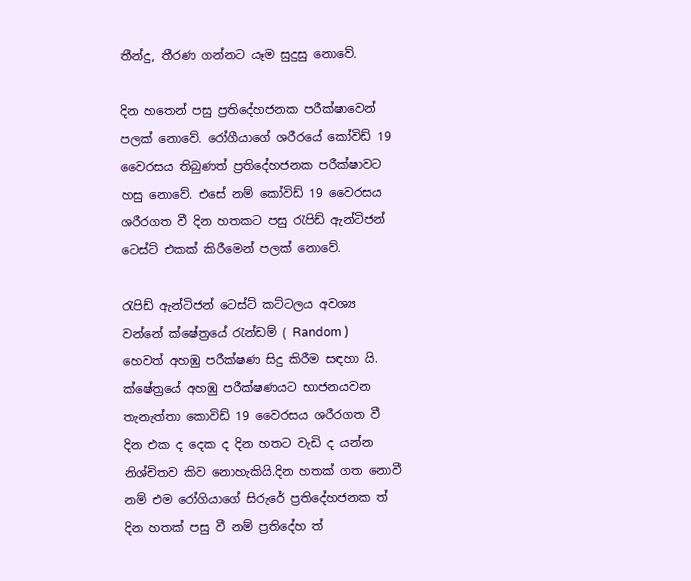තීන්දු, තීරණ ගන්නට යෑම සුදුසු නොවේ.

දින හතෙන් පසු ප්‍රතිදේහජනක පරීක්ෂාවෙන් පලක් නොවේ. රෝගීයාගේ ශරීරයේ කෝවිඩ් 19 වෛරසය තිබුණත් ප්‍රතිදේහජනක පරීක්ෂාවට හසු නොවේ. එසේ නම් කෝවිඩ් 19 වෛරසය ශරීරගත වී දින හතකට පසු රැපිඩ් ඇන්ටිජන් ටෙස්ට් එකක් කිරීමෙන් පලක් නොවේ.

රැපිඩ් ඇන්ටිජන් ටෙස්ට් කට්ටලය අවශ්‍ය වන්නේ ක්ෂේත්‍රයේ රැන්ඩම් ( Random )  හෙවත් අහඹු පරීක්ෂණ සිදු කිරීම සඳහා යි. ක්ෂේත්‍රයේ අහඹු පරීක්ෂණයට භාජනයවන තැනැත්තා කොවිඩ් 19 වෛරසය ශරීරගත වී දින එක ද දෙක ද දින හතට වැඩි ද යන්න නිශ්චිතව කිව නොහැකියි.දින හතක් ගත නොවී නම් එම රෝගියාගේ සිරුරේ ප්‍රතිදේහජනක ත් දින හතක් පසු වී නම් ප්‍රතිදේහ ත්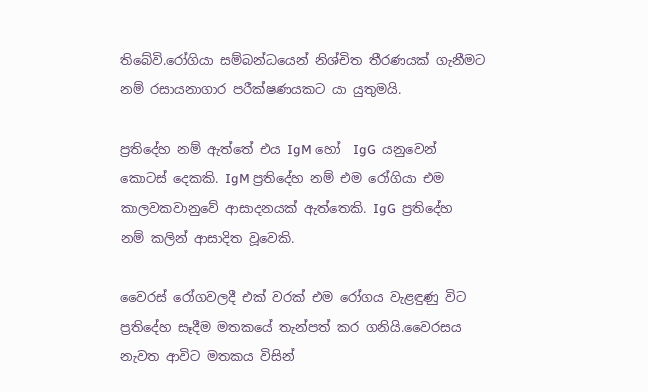තිබේවි.රෝගියා සම්බන්ධයෙන් නිශ්චිත තීරණයක් ගැනීමට නම් රසායනාගාර පරීක්ෂණයකට යා යුතුමයි.

ප්‍රතිදේහ නම් ඇත්තේ එය IgM හෝ  IgG  යනුවෙන් කොටස් දෙකකි. IgM ප්‍රතිදේහ නම් එම රෝගියා එම කාලවකවානුවේ ආසාදනයක් ඇත්තෙකි. IgG  ප්‍රතිදේහ නම් කලින් ආසාදිත වූවෙකි.

වෛරස් රෝගවලදී එක් වරක් එම රෝගය වැළඳුණු විට ප්‍රතිදේහ සෑදීම මතකයේ තැන්පත් කර ගනියි.වෛරසය නැවත ආවිට මතකය විසින්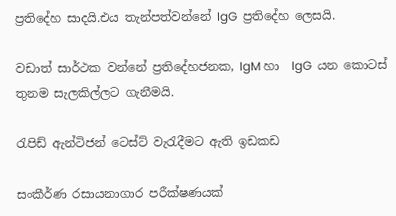ප්‍රතිදේහ සාදයි.එය තැන්පත්වන්නේ IgG  ප්‍රතිදේහ ලෙසයි.

වඩාත් සාර්ථක වන්නේ ප්‍රතිදේහජනක, IgM හා  IgG  යන කොටස් තුනම සැලකිල්ලට ගැනීමයි.

රැපිඩ් ඇන්ටිජන් ටෙස්ට් වැරැදීමට ඇති ඉඩකඩ

සංකීර්ණ රසායනාගාර පරීක්ෂණයක්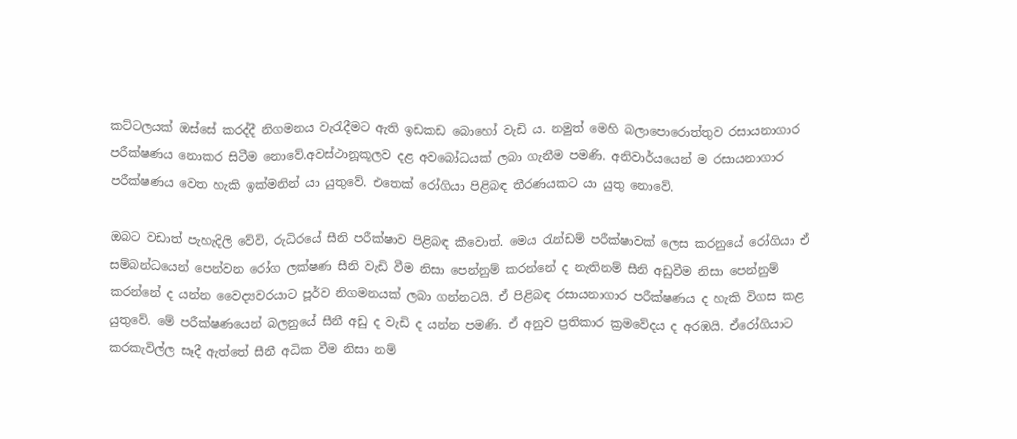කට්ටලයක් ඔස්සේ කරද්දී නිගමනය වැරැදීමට ඇති ඉඩකඩ බොහෝ වැඩි ය. නමුත් මෙහි බලාපොරොත්තුව රසායනාගාර පරීක්ෂණය නොකර සිටීම නොවේ.අවස්ථානූකූලව දළ අවබෝධයක් ලබා ගැනීම පමණි. අනිවාර්යයෙන් ම රසායනාගාර පරීක්ෂණය වෙත හැකි ඉක්මනින් යා යුතුවේ. එතෙක් රෝගියා පිළිබඳ තීරණයකට යා යුතු නොවේ.

ඔබට වඩාත් පැහැදිලි වේවි, රුධිරයේ සීනි පරීක්ෂාව පිළිබඳ කීවොත්. මෙය රැන්ඩම් පරීක්ෂාවක් ලෙස කරනුයේ රෝගියා ඒ සම්බන්ධයෙන් පෙන්වන රෝග ලක්ෂණ සීනි වැඩි වීම නිසා පෙන්නුම් කරන්නේ ද නැතිනම් සීනි අඩුවීම නිසා පෙන්නුම් කරන්නේ ද යන්න වෛද්‍යවරයාට පූර්ව නිගමනයක් ලබා ගන්නටයි. ඒ පිළිබඳ රසායනාගාර පරීක්ෂණය ද හැකි විගස කළ යුතුවේ. මේ පරීක්ෂණයෙන් බලනුයේ සීනී අඩු ද වැඩි ද යන්න පමණි. ඒ අනුව ප්‍රතිකාර ක්‍රමවේදය ද අරඹයි. ඒරෝගියාට කරකැවිල්ල සෑදී ඇත්තේ සීනී අධික වීම නිසා නම්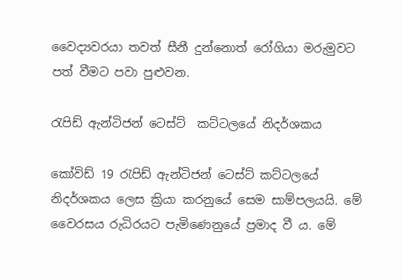වෛද්‍යවරයා තවත් සීනී දුන්නොත් රෝගියා මරුමුවට පත් වීමට පවා පුළුවන.

රැපිඩ් ඇන්ටිජන් ටෙස්ට්  කට්ටලයේ නිදර්ශකය

කෝවිඩ් 19 රැපිඩ් ඇන්ටිජන් ටෙස්ට් කට්ටලයේ නිදර්ශකය ලෙස ක්‍රියා කරනුයේ සෙම සාම්පලයයි. මේ වෛරසය රුධිරයට පැමිණෙනුයේ ප්‍රමාද වී ය. මේ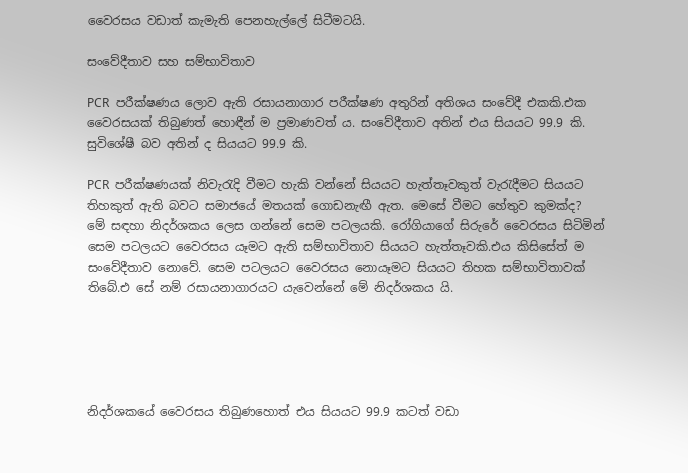වෛරසය වඩාත් කැමැති පෙනහැල්ලේ සිටීමටයි.

සංවේදීතාව සහ සම්භාවිතාව

PCR  පරීක්ෂණය ලොව ඇති රසායනාගාර පරීක්ෂණ අතුරින් අතිශය සංවේදී එකකි.එක වෛරසයක් තිබුණත් හොඳීන් ම ප්‍රමාණවත් ය. සංවේදීතාව අතින් එය සියයට 99.9 කි. සුවිශේෂී බව අතින් ද සියයට 99.9 කි.

PCR  පරීක්ෂණයක් නිවැරැදි වීමට හැකි වන්නේ සියයට හැත්තෑවකුත් වැරැදීමට සියයට තිහකුත් ඇති බවට සමාජයේ මතයක් ගොඩනැඟී ඇත. මෙසේ වීමට හේතුව කුමක්ද? මේ සඳහා නිදර්ශකය ලෙස ගන්නේ සෙම පටලයකි. රෝගියාගේ සිරුරේ වෛරසය සිටිමින් සෙම පටලයට වෛරසය යෑමට ඇති සම්භාවිතාව සියයට හැත්තෑවකි.එය කිසිසේත් ම සංවේදීතාව නොවේ. සෙම පටලයට වෛරසය නොයෑමට සියයට තිහක සම්භාවිතාවක් තිබේ.එ සේ නම් රසායනාගාරයට යැවෙන්නේ මේ නිදර්ශකය යි.





නිදර්ශකයේ වෛරසය තිබුණහොත් එය සියයට 99.9 කටත් වඩා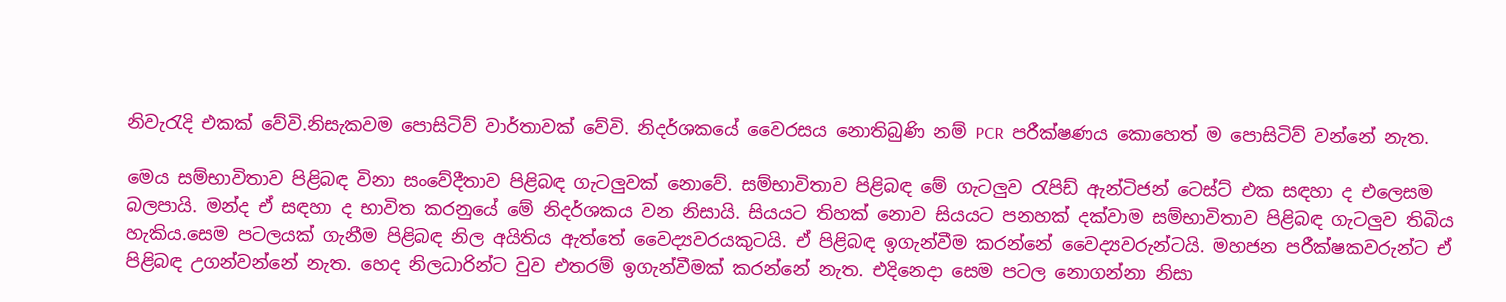නිවැරැදි එකක් වේවි.නිසැකවම පොසිටිව් වාර්තාවක් වේවි. නිදර්ශකයේ වෛරසය නොතිබුණි නම් PCR  පරීක්ෂණය කොහෙත් ම පොසිටිව් වන්නේ නැත.

මෙය සම්භාවිතාව පිළිබඳ විනා සංවේදීතාව පිළිබඳ ගැටලුවක් නොවේ. සම්භාවිතාව පිළිබඳ මේ ගැටලුව රැපිඩ් ඇන්ටිජන් ටෙස්ට් එක සඳහා ද එලෙසම බලපායි. මන්ද ඒ සඳහා ද භාවිත කරනුයේ මේ නිදර්ශකය වන නිසායි. සියයට තිහක් නොව සියයට පනහක් දක්වාම සම්භාවිතාව පිළිබඳ ගැටලුව තිබිය හැකිය.සෙම පටලයක් ගැනීම පිළිබඳ නිල අයිතිය ඇත්තේ වෛද්‍යවරයකුටයි. ඒ පිළිබඳ ඉගැන්වීම කරන්නේ වෛද්‍යවරුන්ටයි. මහජන පරීක්ෂකවරුන්ට ඒ පිළිබඳ උගන්වන්නේ නැත. හෙද නිලධාරින්ට වුව එතරම් ඉගැන්වීමක් කරන්නේ නැත. එදිනෙදා සෙම පටල නොගන්නා නිසා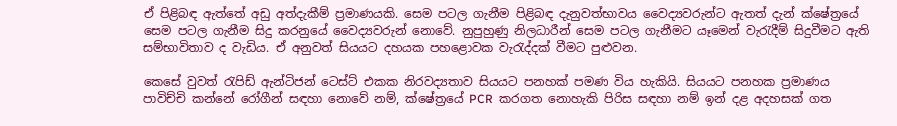ඒ පිළිබඳ ඇත්තේ අඩු අත්දැකීම් ප්‍රමාණයකි. සෙම පටල ගැනීම පිළිබඳ දැනුවත්භාවය වෛද්‍යවරුන්ට ඇතත් දැන් ක්ෂේත්‍රයේ සෙම පටල ගැනීම සිදු කරනුයේ වෛද්‍යවරුන් නොවේ. නුපුහුණු නිලධාරීන් සෙම පටල ගැනීමට යෑමෙන් වැරැදීම් සිදුවීමට ඇති සම්භාවිතාව ද වැඩිය. ඒ අනුවත් සියයට දහයක පහළොවක වැරැද්දක් වීමට පුළුවන.

කෙසේ වුවත් රැපිඩ් ඇන්ටිජන් ටෙස්ට් එකක නිරවද්‍යතාව සියයට පනහක් පමණ විය හැකියි. සියයට පනහක ප්‍රමාණය පාවිච්චි කන්නේ රෝගීන් සඳහා නොවේ නම්, ක්ෂේත්‍රයේ PCR  කරගත නොහැකි පිරිස සඳහා නම් ඉන් දළ අදහසක් ගත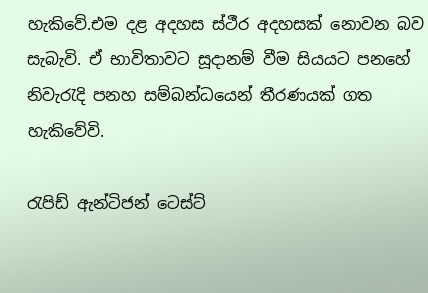හැකිවේ.එම දළ අදහස ස්ථීර අදහසක් නොවන බව සැබැවි. ඒ භාවිතාවට සූදානම් වීම සියයට පනහේ නිවැරැදි පනහ සම්බන්ධයෙන් තීරණයක් ගත හැකිවේවි.

රැපිඩ් ඇන්ටිජන් ටෙස්ට්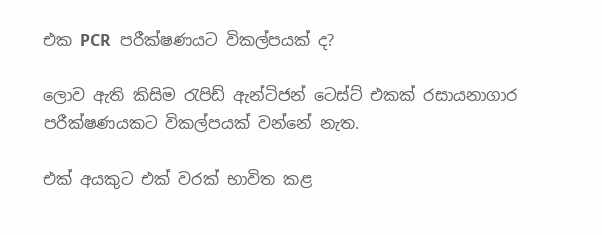එක PCR  පරීක්ෂණයට විකල්පයක් ද?

ලොව ඇති කිසිම රැපිඩ් ඇන්ටිජන් ටෙස්ට් එකක් රසායනාගාර පරීක්ෂණයකට විකල්පයක් වන්නේ නැත.

එක් අයකුට එක් වරක් භාවිත කළ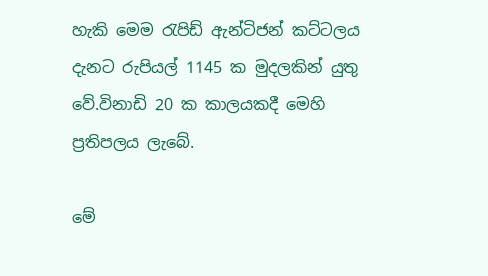හැකි මෙම රැපිඩ් ඇන්ටිජන් කට්ටලය දැනට රුපියල් 1145 ක මුදලකින් යුතු වේ.විනාඩි 20 ක කාලයකදී මෙහි ප්‍රතිපලය ලැබේ.

මේ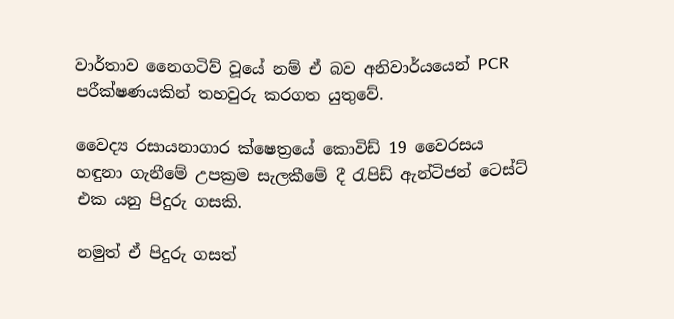වාර්තාව නෛගටිව් වූයේ නම් ඒ බව අනිවාර්යයෙන් PCR  පරීක්ෂණයකින් තහවුරු කරගත යුතුවේ.

වෛද්‍ය රසායනාගාර ක්ෂෙත්‍රයේ කොවිඩ් 19 වෛරසය හඳුනා ගැනීමේ උපක්‍රම සැලකීමේ දී රැපිඩ් ඇන්ටිජන් ටෙස්ට් එක යනු පිදුරු ගසකි.

නමුත් ඒ පිදුරු ගසත්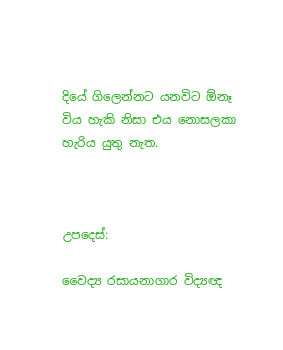දියේ ගිලෙන්නට යනවිට ඕනෑ විය හැකි නිසා එය නොසලකා හැරිය යුතු නැත.



උපදෙස්:

වෛද්‍ය රසායනාගාර විද්‍යඥ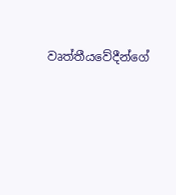වෘත්තීයවේදීන්ගේ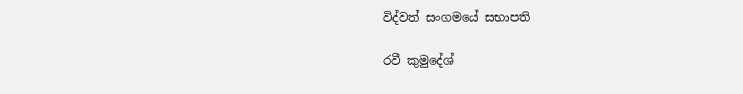විද්වත් සංගමයේ සභාපති

රවී කුමුදේශ්